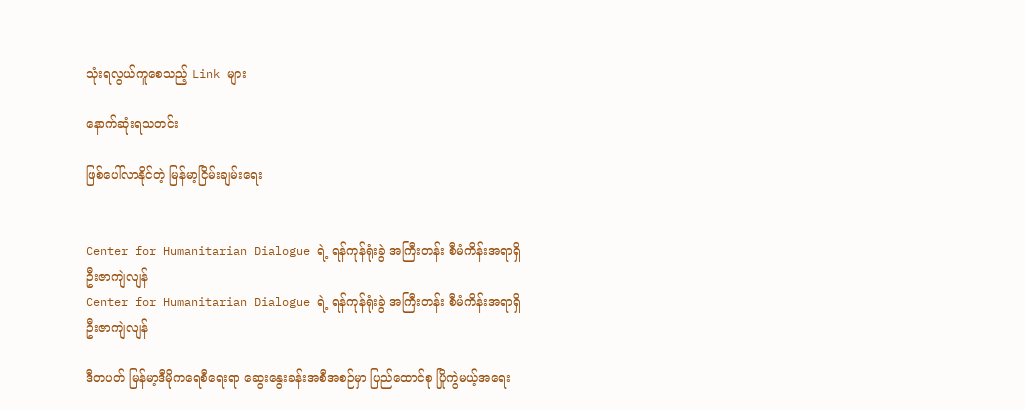သုံးရလွယ်ကူစေသည့် Link များ

နောက်ဆုံးရသတင်း

ဖြစ်ပေါ်လာနိုင်တဲ့ မြန်မာ့ငြိမ်းချမ်းရေး


Center for Humanitarian Dialogue ရဲ့ ရန်ကုန်ရုံးခွဲ အကြီးတန်း စီမံကိန်းအရာရှိ ဦးဇာကျဲလျန်
Center for Humanitarian Dialogue ရဲ့ ရန်ကုန်ရုံးခွဲ အကြီးတန်း စီမံကိန်းအရာရှိ ဦးဇာကျဲလျန်

ဒီတပတ် မြန်မာ့ဒီမိုကရေစီရေးရာ ဆွေးနွေးခန်းအစီအစဉ်မှာ ပြည်ထောင်စု ပြိုကွဲမယ့်အရေး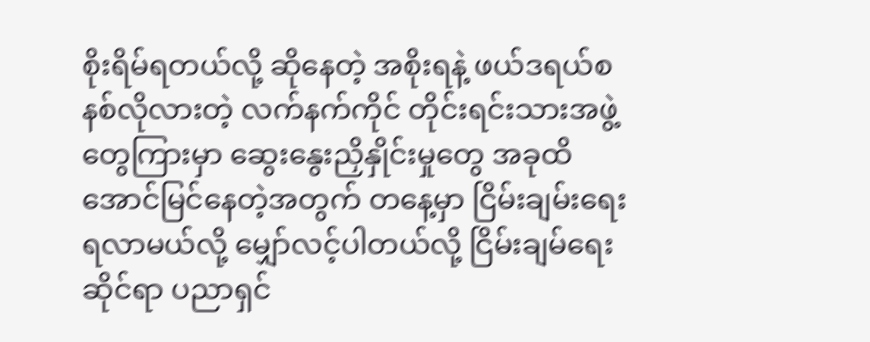စိုးရိမ်ရတယ်လို့ ဆိုနေတဲ့ အစိုးရနဲ့ ဖယ်ဒရယ်စနစ်လိုလားတဲ့ လက်နက်ကိုင် တိုင်းရင်းသားအဖွဲ့တွေကြားမှာ ဆွေးနွေးညှိနှိုင်းမှုတွေ အခုထိ အောင်မြင်နေတဲ့အတွက် တနေ့မှာ ငြိမ်းချမ်းရေး ရလာမယ်လို့ မျှော်လင့်ပါတယ်လို့ ငြိမ်းချမ်ရေးဆိုင်ရာ ပညာရှင်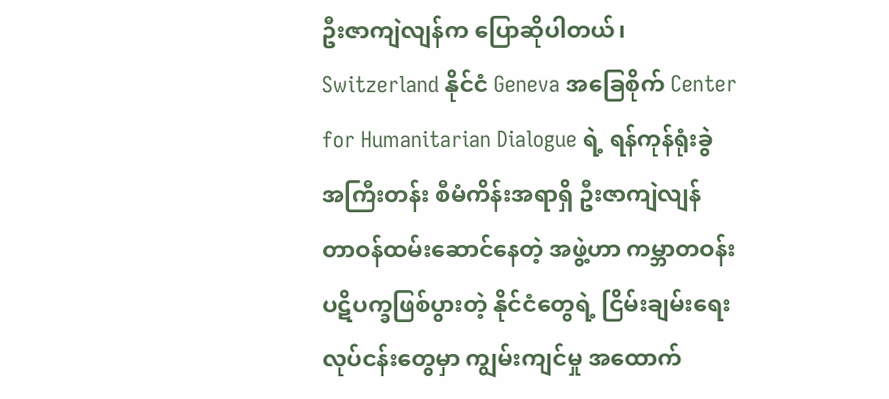ဦးဇာကျဲလျန်က ပြောဆိုပါတယ်၊ Switzerland နိုင်ငံ Geneva အခြေစိုက် Center for Humanitarian Dialogue ရဲ့ ရန်ကုန်ရုံးခွဲ အကြီးတန်း စီမံကိန်းအရာရှိ ဦးဇာကျဲလျန် တာဝန်ထမ်းဆောင်နေတဲ့ အဖွဲ့ဟာ ကမ္ဘာတဝန်း ပဋိပက္ခဖြစ်ပွားတဲ့ နိုင်ငံတွေရဲ့ ငြိမ်းချမ်းရေးလုပ်ငန်းတွေမှာ ကျွမ်းကျင်မှု အထောက်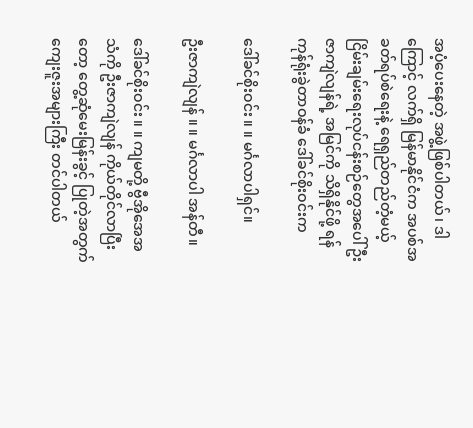အပံ့ပေးနေတဲ့ အဖွဲ့ဖြစ်ပါတယ်၊ ဒါကြောင့် လက်ရှိ မြန်မာနိုင်ငံက အပစ်အခတ်ရပ်စဲရေးနဲ့ ရေရှည်တည်တံ့မယ့် ငြိမ်းချမ်းရေးလုပ်ငန်းစဉ်တွေအပေါ် ဦးဇာကျဲလျန်ရဲ့ အမြင်ကို သိရှိနိုင်ဖို့ ရန်ကုန်ရုံးခွဲတာဝန်ခံ ဒေါ်ခင်စိုးဝင်းက

ဒေါ်ခင်စိုးဝင်း ။ ။ မင်္ဂလာပါရှင်။

ဦးဇာကျဲလျန် ။ ။ မင်္ဂလာပါ အန်တီ။

ဒေါ်ခင်စိုးဝင်း ။ ။ ကျမတို့ ဗွီအိုအေအသံကို ဦးဇာကျဲလျန် ကိုယ်တိုင်လာပြီးတော့ တွေ့ဆုံမေးမြန်းခွင့် ပြုတဲ့အတွက် ကျေးဇူးအများကြီး တင်ပါတယ်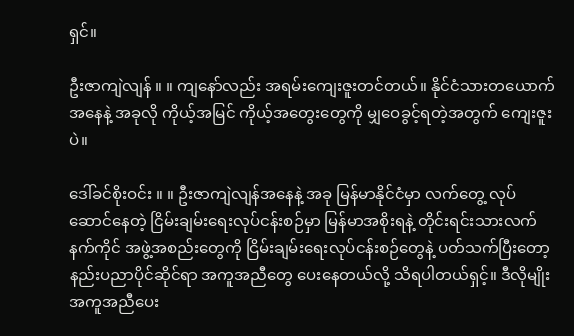ရှင်။

ဦးဇာကျဲလျန် ။ ။ ကျနော်လည်း အရမ်းကျေးဇူးတင်တယ်။ နိုင်ငံသားတယောက်အနေနဲ့ အခုလို ကိုယ့်အမြင် ကိုယ့်အတွေးတွေကို မျှဝေခွင့်ရတဲ့အတွက် ကျေးဇူးပဲ။

ဒေါ်ခင်စိုးဝင်း ။ ။ ဦးဇာကျဲလျန်အနေနဲ့ အခု မြန်မာနိုင်ငံမှာ လက်တွေ့ လုပ်ဆောင်နေတဲ့ ငြိမ်းချမ်းရေးလုပ်ငန်းစဉ်မှာ မြန်မာအစိုးရနဲ့ တိုင်းရင်းသားလက်နက်ကိုင် အဖွဲ့အစည်းတွေကို ငြိမ်းချမ်းရေးလုပ်ငန်းစဉ်တွေနဲ့ ပတ်သက်ပြီးတော့ နည်းပညာပိုင်ဆိုင်ရာ အကူအညီတွေ ပေးနေတယ်လို့ သိရပါတယ်ရှင့်။ ဒီလိုမျိုး အကူအညီပေး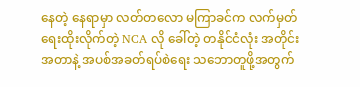နေတဲ့ နေရာမှာ လတ်တလော မကြာခင်က လက်မှတ်ရေးထိုးလိုက်တဲ့ NCA လို ခေါ်တဲ့ တနိုင်ငံလုံး အတိုင်းအတာနဲ့ အပစ်အခတ်ရပ်စဲရေး သဘောတူဖို့အတွက်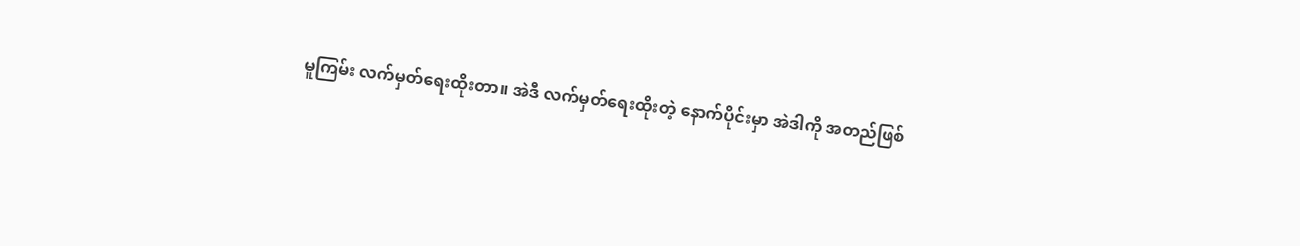မူကြမ်း လက်မှတ်ရေးထိုးတာ။ အဲဒီ လက်မှတ်ရေးထိုးတဲ့ နောက်ပိုင်းမှာ အဲဒါကို အတည်ဖြစ်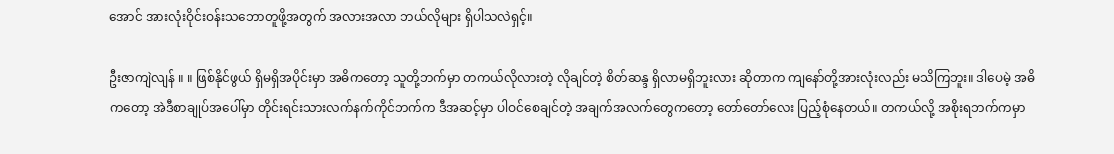အောင် အားလုံးဝိုင်းဝန်းသဘောတူဖို့အတွက် အလားအလာ ဘယ်လိုများ ရှိပါသလဲရှင့်။

ဦးဇာကျဲလျန် ။ ။ ဖြစ်နိုင်ဖွယ် ရှိမရှိအပိုင်းမှာ အဓိကတော့ သူတို့ဘက်မှာ တကယ်လိုလားတဲ့ လိုချင်တဲ့ စိတ်ဆန္ဒ ရှိလာမရှိဘူးလား ဆိုတာက ကျနော်တို့အားလုံးလည်း မသိကြဘူး။ ဒါပေမဲ့ အဓိကတော့ အဲဒီစာချုပ်အပေါ်မှာ တိုင်းရင်းသားလက်နက်ကိုင်ဘက်က ဒီအဆင့်မှာ ပါဝင်စေချင်တဲ့ အချက်အလက်တွေကတော့ တော်တော်လေး ပြည့်စုံနေတယ်။ တကယ်လို့ အစိုးရဘက်ကမှာ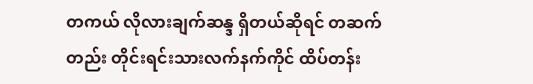တကယ် လိုလားချက်ဆန္ဒ ရှိတယ်ဆိုရင် တဆက်တည်း တိုင်းရင်းသားလက်နက်ကိုင် ထိပ်တန်း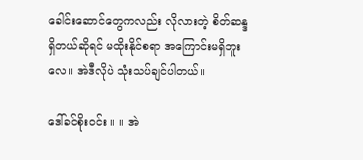ခေါင်းဆောင်တွေကလည်း လိုလားတဲ့ စိတ်ဆန္ဒ ရှိတယ်ဆိုရင် မထိုးနိုင်စရာ အကြောင်းမရှိဘူးလေ။ အဲဒီလိုပဲ သုံးသပ်ချင်ပါတယ်။

ဒေါ်ခင်စိုးဝင်း ။ ။ အဲ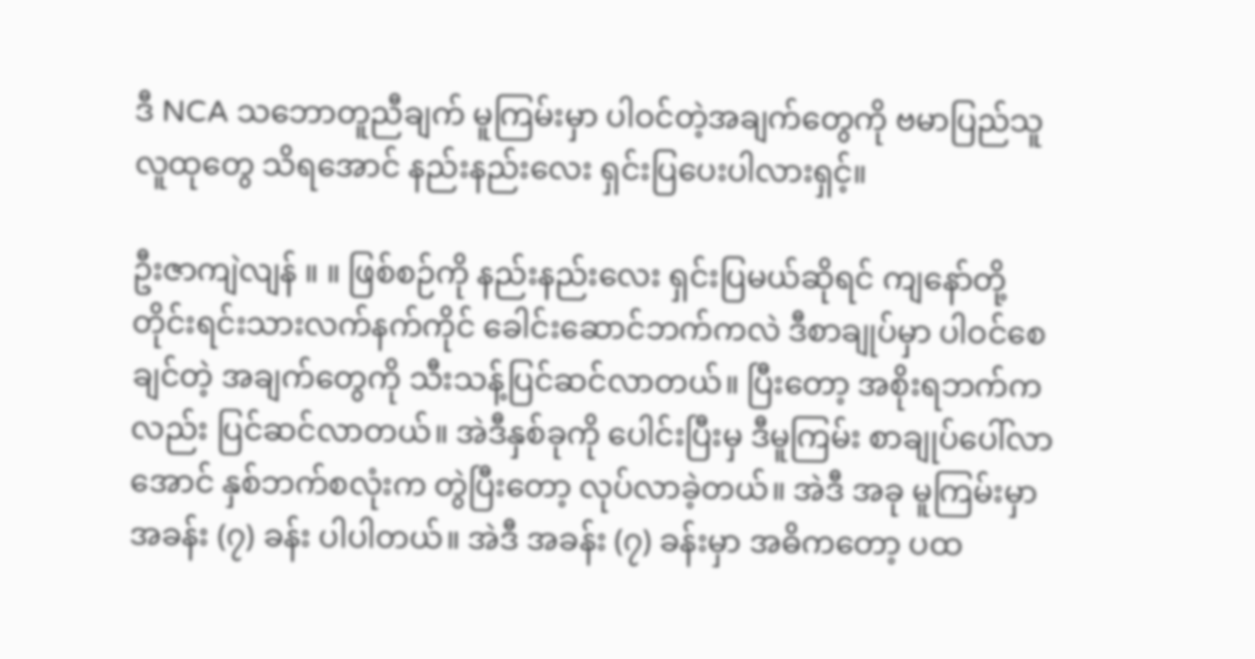ဒီ NCA သဘောတူညီချက် မူကြမ်းမှာ ပါဝင်တဲ့အချက်တွေကို ဗမာပြည်သူလူထုတွေ သိရအောင် နည်းနည်းလေး ရှင်းပြပေးပါလားရှင့်။

ဦးဇာကျဲလျန် ။ ။ ဖြစ်စဉ်ကို နည်းနည်းလေး ရှင်းပြမယ်ဆိုရင် ကျနော်တို့ တိုင်းရင်းသားလက်နက်ကိုင် ခေါင်းဆောင်ဘက်ကလဲ ဒီစာချုပ်မှာ ပါဝင်စေချင်တဲ့ အချက်တွေကို သီးသန့်ပြင်ဆင်လာတယ်။ ပြီးတော့ အစိုးရဘက်ကလည်း ပြင်ဆင်လာတယ်။ အဲဒီနှစ်ခုကို ပေါင်းပြီးမှ ဒီမူကြမ်း စာချုပ်ပေါ်လာအောင် နှစ်ဘက်စလုံးက တွဲပြီးတော့ လုပ်လာခဲ့တယ်။ အဲဒီ အခု မူကြမ်းမှာ အခန်း (၇) ခန်း ပါပါတယ်။ အဲဒီ အခန်း (၇) ခန်းမှာ အဓိကတော့ ပထ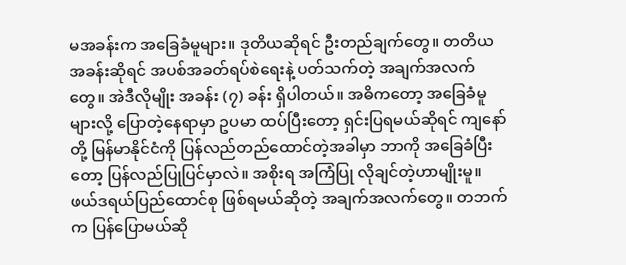မအခန်းက အခြေခံမူများ။ ဒုတိယဆိုရင် ဦးတည်ချက်တွေ။ တတိယအခန်းဆိုရင် အပစ်အခတ်ရပ်စဲရေးနဲ့ ပတ်သက်တဲ့ အချက်အလက်တွေ။ အဲဒီလိုမျိုး အခန်း (၇) ခန်း ရှိပါတယ်။ အဓိကတော့ အခြေခံမူများလို့ ပြောတဲ့နေရာမှာ ဥပမာ ထပ်ပြီးတော့ ရှင်းပြရမယ်ဆိုရင် ကျနော်တို့ မြန်မာနိုင်ငံကို ပြန်လည်တည်ထောင်တဲ့အခါမှာ ဘာကို အခြေခံပြီးတော့ ပြန်လည်ပြုပြင်မှာလဲ။ အစိုးရ အကြံပြု လိုချင်တဲ့ဟာမျိုးမူ။ ဖယ်ဒရယ်ပြည်ထောင်စု ဖြစ်ရမယ်ဆိုတဲ့ အချက်အလက်တွေ။ တဘက်က ပြန်ပြောမယ်ဆို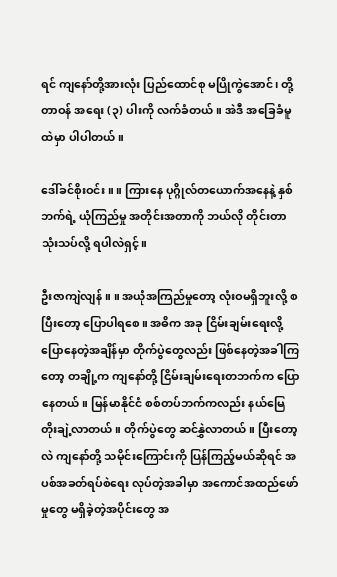ရင် ကျနော်တို့အားလုံး ပြည်ထောင်စု မပြိုကွဲအောင်၊ တို့တာဝန် အရေး (၃) ပါးကို လက်ခံတယ်။ အဲဒီ အခြေခံမူထဲမှာ ပါပါတယ်။

ဒေါ်ခင်စိုးဝင်း ။ ။ ကြားနေ ပုဂ္ဂိုလ်တယောက်အနေနဲ့ နှစ်ဘက်ရဲ့ ယုံကြည်မှု အတိုင်းအတာကို ဘယ်လို တိုင်းတာသုံးသပ်လို့ ရပါလဲရှင့်။

ဦးဇာကျဲလျန် ။ ။ အယုံအကြည်မှုတော့ လုံးဝမရှိဘူးလို့ စပြီးတော့ ပြောပါရစေ။ အဓိက အခု ငြိမ်းချမ်းရေးလို့ ပြောနေတဲ့အချိန်မှာ တိုက်ပွဲတွေလည်း ဖြစ်နေတဲ့အခါကြတော့ တချို့က ကျနော်တို့ ငြိမ်းချမ်းရေးတဘက်က ပြောနေတယ်။ မြန်မာနိုင်ငံ စစ်တပ်ဘက်ကလည်း နယ်မြေတိုးချဲ့လာတယ်။ တိုက်ပွဲတွေ ဆင်နွှဲလာတယ်။ ပြီးတော့လဲ ကျနော်တို့ သမိုင်းကြောင်းကို ပြန်ကြည့်မယ်ဆိုရင် အပစ်အခတ်ရပ်စဲရေး လုပ်တဲ့အခါမှာ အကောင်အထည်ဖော်မှုတွေ မရှိခဲ့တဲ့အပိုင်းတွေ အ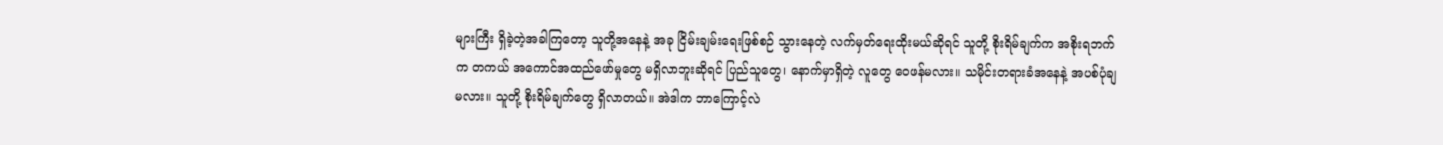များကြီး ရှိခဲ့တဲ့အခါကြတော့ သူတို့အနေနဲ့ အခု ငြိမ်းချမ်းရေးဖြစ်စဉ် သွားနေတဲ့ လက်မှတ်ရေးထိုးမယ်ဆိုရင် သူတို့ စိုးရိမ်ချက်က အစိုးရဘက်က တကယ် အကောင်အထည်ဖော်မှုတွေ မရှိလာဘူးဆိုရင် ပြည်သူတွေ၊ နောက်မှာရှိတဲ့ လူတွေ ဝေဖန်မလား။ သမိုင်းတရားခံအနေနဲ့ အပစ်ပုံချမလား။ သူတို့ စိုးရိမ်ချက်တွေ ရှိလာတယ်။ အဲဒါက ဘာကြောင့်လဲ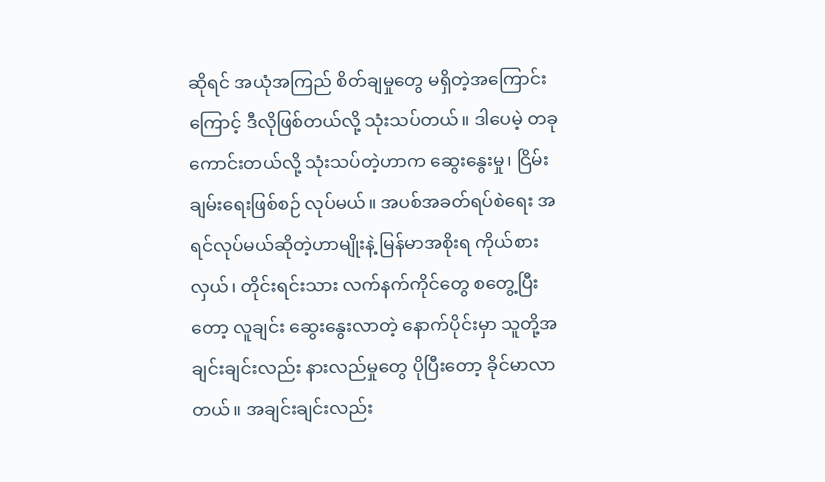ဆိုရင် အယုံအကြည် စိတ်ချမှုတွေ မရှိတဲ့အကြောင်းကြောင့် ဒီလိုဖြစ်တယ်လို့ သုံးသပ်တယ်။ ဒါပေမဲ့ တခု ကောင်းတယ်လို့ သုံးသပ်တဲ့ဟာက ဆွေးနွေးမှု၊ ငြိမ်းချမ်းရေးဖြစ်စဉ် လုပ်မယ်။ အပစ်အခတ်ရပ်စဲရေး အရင်လုပ်မယ်ဆိုတဲ့ဟာမျိုးနဲ့ မြန်မာအစိုးရ ကိုယ်စားလှယ်၊ တိုင်းရင်းသား လက်နက်ကိုင်တွေ စတွေ့ပြီးတော့ လူချင်း ဆွေးနွေးလာတဲ့ နောက်ပိုင်းမှာ သူတို့အချင်းချင်းလည်း နားလည်မှုတွေ ပိုပြီးတော့ ခိုင်မာလာတယ်။ အချင်းချင်းလည်း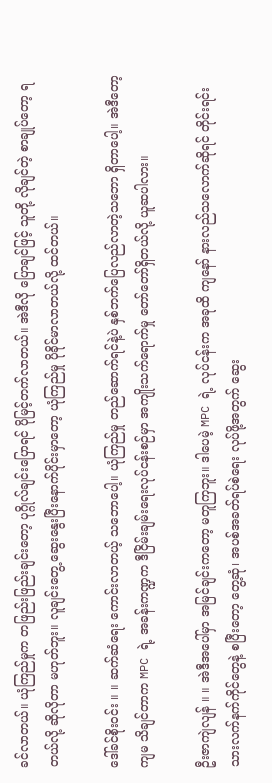ခင်လာတယ်။ ယုံကြည်မှုက တဖြည်းဖြည်းချင်းတော့ ပုဂ္ဂိုလ်ချင်းပြောရင် ပိုမြင့်တက်လာတယ်။ အဲဒီလို ပြောချင်ဖြင့် သူတို့ လိုချင်တဲ့ စာချုပ်တော့ ရတယ်လို့ ဆိုလိုတာ မဟုတ်ဘူး။ လူချင်းတွေ့ ဆွေးနွေးပြီးနောက်ပိုင်းမှာတော့ ယုံကြည်မှု ပိုခိုင်မာလာတယ်လို့ ထင်တယ်။

ဒေါ်ခင်စိုးဝင်း ။ ။ ဆက်ဆံရေး ကောင်းလာတယ့် သဘောပေါ့။ ယုံကြည်မှု တည်ဆောက်ရင်နဲ့ပဲ နှစ်ဘက်ပြေလည်လာတဲ့သဘော ရှိတာပေါ့။ အဲဒီတော့ ကျမ သိချင်တာက MPC ရဲ့ အခန်းကဏ္ဍက ဒီငြိမ်းချမ်းရေးလုပ်ငန်းစဉ်မှာ အကျိုးသက်ရောက်မှု တော်တော်ရှိတယ်လို့ ယူဆပါလား။

ဦးဇာကျဲလျန် ။ ။ အဲဒီအပေါ်မှာ အမြင်ချင်းကတော့ မတူကြဘူး။ ဒါပေမဲ့ MPC ရဲ့ လုပ်ငန်းက အခုထိ ကျနော် နားလည်သလောက်ဆိုရင် တိုင်းရင်းသားလက်နက်ကိုင်တွေနဲ့ စပြီးတော့ တွေ့ဆုံ၊ အပစ်အခတ်ရပ်စဲရေး လုပ်ဖို့အတွက် ဆွေး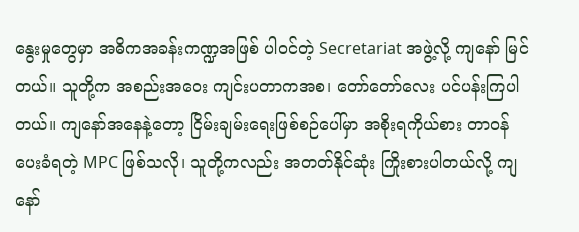နွေးမှုတွေမှာ အဓိကအခန်းကဏ္ဍအဖြစ် ပါဝင်တဲ့ Secretariat အဖွဲ့လို့ ကျနော် မြင်တယ်။ သူတို့က အစည်းအဝေး ကျင်းပတာကအစ၊ တော်တော်လေး ပင်ပန်းကြပါတယ်။ ကျနော်အနေနဲ့တော့ ငြိမ်းချမ်းရေးဖြစ်စဉ်ပေါ်မှာ အစိုးရကိုယ်စား တာဝန်ပေးခံရတဲ့ MPC ဖြစ်သလို၊ သူတို့ကလည်း အတတ်နိုင်ဆုံး ကြိုးစားပါတယ်လို့ ကျနော်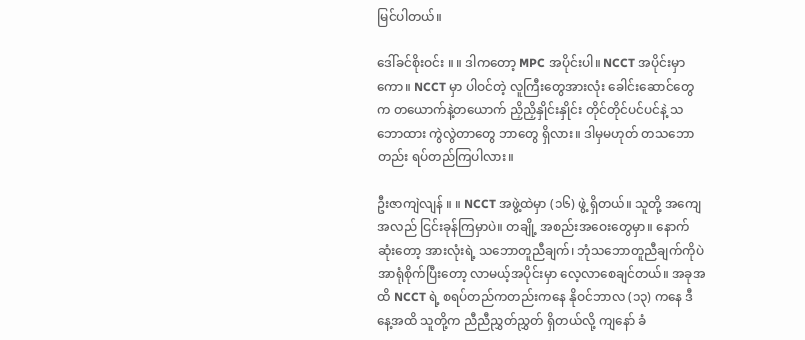မြင်ပါတယ်။

ဒေါ်ခင်စိုးဝင်း ။ ။ ဒါကတော့ MPC အပိုင်းပါ။ NCCT အပိုင်းမှာကော။ NCCT မှာ ပါဝင်တဲ့ လူကြီးတွေအားလုံး ခေါင်းဆောင်တွေက တယောက်နဲ့တယောက် ညှိညှိနှိုင်းနှိုင်း တိုင်တိုင်ပင်ပင်နဲ့ သဘောထား ကွဲလွဲတာတွေ ဘာတွေ ရှိလား။ ဒါမှမဟုတ် တသဘောတည်း ရပ်တည်ကြပါလား။

ဦးဇာကျဲလျန် ။ ။ NCCT အဖွဲ့ထဲမှာ (၁၆) ဖွဲ့ ရှိတယ်။ သူတို့ အကျေအလည် ငြင်းခုန်ကြမှာပဲ။ တချို့ အစည်းအဝေးတွေမှာ။ နောက်ဆုံးတော့ အားလုံးရဲ့ သဘောတူညီချက်၊ ဘုံသဘောတူညီချက်ကိုပဲ အာရုံစိုက်ပြီးတော့ လာမယ့်အပိုင်းမှာ လေ့လာစေချင်တယ်။ အခုအထိ NCCT ရဲ့ စရပ်တည်ကတည်းကနေ နိုဝင်ဘာလ (၁၃) ကနေ ဒီနေ့အထိ သူတို့က ညီညီညွှတ်ညွှတ် ရှိတယ်လို့ ကျနော် ခံ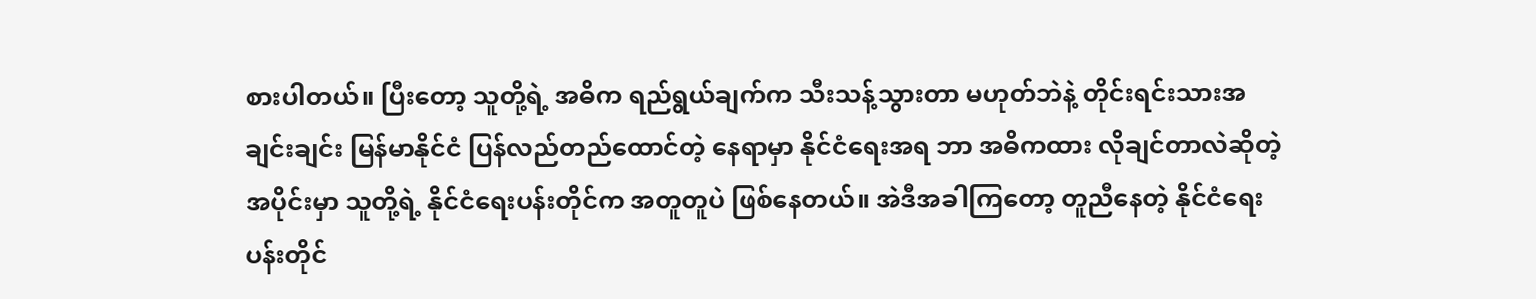စားပါတယ်။ ပြီးတော့ သူတို့ရဲ့ အဓိက ရည်ရွယ်ချက်က သီးသန့်သွားတာ မဟုတ်ဘဲနဲ့ တိုင်းရင်းသားအချင်းချင်း မြန်မာနိုင်ငံ ပြန်လည်တည်ထောင်တဲ့ နေရာမှာ နိုင်ငံရေးအရ ဘာ အဓိကထား လိုချင်တာလဲဆိုတဲ့အပိုင်းမှာ သူတို့ရဲ့ နိုင်ငံရေးပန်းတိုင်က အတူတူပဲ ဖြစ်နေတယ်။ အဲဒီအခါကြတော့ တူညီနေတဲ့ နိုင်ငံရေးပန်းတိုင်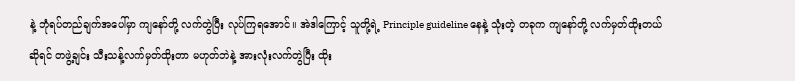နဲ့ ဘုံရပ်တည်ချက်အပေါ်မှာ ကျနော်တို့ လက်တွဲပြီး လုပ်ကြရအောင်။ အဲဒါကြောင့် သူတို့ရဲ့ Principle guideline နေနဲ့ သုံးတဲ့ တခုက ကျနော်တို့ လက်မှတ်ထိုးတယ်ဆိုရင် တဖွဲ့ချင်း သီးသန့်လက်မှတ်ထိုးတာ မဟုတ်ဘဲနဲ့ အားလုံးလက်တွဲပြီး ထိုး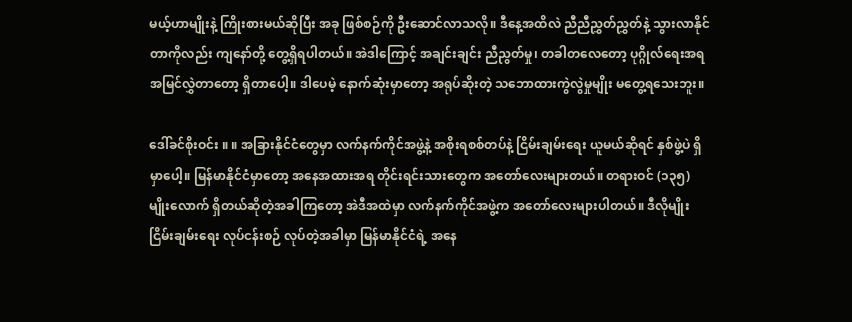မယ့်ဟာမျိုးနဲ့ ကြိုးစားမယ်ဆိုပြီး အခု ဖြစ်စဉ်ကို ဦးဆောင်လာသလို။ ဒီနေ့အထိလဲ ညီညီညွှတ်ညွှတ်နဲ့ သွားလာနိုင်တာကိုလည်း ကျနော်တို့ တွေ့ရှိရပါတယ်။ အဲဒါကြောင့် အချင်းချင်း ညီညွတ်မှု၊ တခါတလေတော့ ပုဂ္ဂိုလ်ရေးအရ အမြင်လွှဲတာတော့ ရှိတာပေါ့။ ဒါပေမဲ့ နောက်ဆုံးမှာတော့ အရုပ်ဆိုးတဲ့ သဘောထားကွဲလွဲမှုမျိုး မတွေ့ရသေးဘူး။

ဒေါ်ခင်စိုးဝင်း ။ ။ အခြားနိုင်ငံတွေမှာ လက်နက်ကိုင်အဖွဲ့နဲ့ အစိုးရစစ်တပ်နဲ့ ငြိမ်းချမ်းရေး ယူမယ်ဆိုရင် နှစ်ဖွဲ့ပဲ ရှိမှာပေါ့။ မြန်မာနိုင်ငံမှာတော့ အနေအထားအရ တိုင်းရင်းသားတွေက အတော်လေးများတယ်။ တရားဝင် (၁၃၅) မျိုးလောက် ရှိတယ်ဆိုတဲ့အခါကြတော့ အဲဒီအထဲမှာ လက်နက်ကိုင်အဖွဲ့က အတော်လေးများပါတယ်။ ဒီလိုမျိုး ငြိမ်းချမ်းရေး လုပ်ငန်းစဉ် လုပ်တဲ့အခါမှာ မြန်မာနိုင်ငံရဲ့ အနေ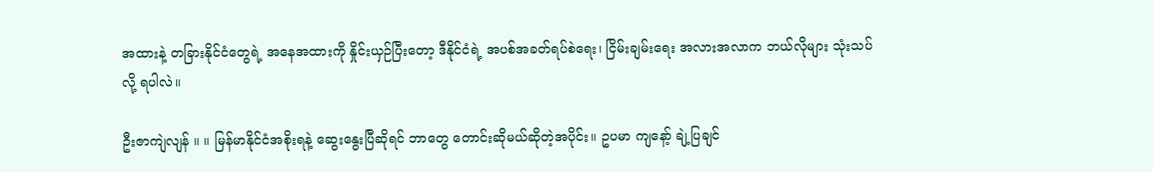အထားနဲ့ တခြားနိုင်ငံတွေရဲ့ အနေအထားကို နှိုင်းယှဉ်ပြီးတော့ ဒီနိုင်ငံရဲ့ အပစ်အခတ်ရပ်စဲရေး၊ ငြိမ်းချမ်းရေး အလားအလာက ဘယ်လိုများ သုံးသပ်လို့ ရပါလဲ။

ဦးဇာကျဲလျန် ။ ။ မြန်မာနိုင်ငံအစိုးရနဲ့ ဆွေးနွေးပြီဆိုရင် ဘာတွေ တောင်းဆိုမယ်ဆိုတဲ့အပိုင်း။ ဥပမာ ကျနော့် ချဲ့ပြချင်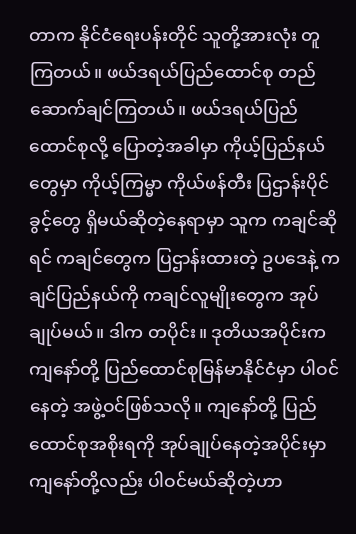တာက နိုင်ငံရေးပန်းတိုင် သူတို့အားလုံး တူကြတယ်။ ဖယ်ဒရယ်ပြည်ထောင်စု တည်ဆောက်ချင်ကြတယ်။ ဖယ်ဒရယ်ပြည်ထောင်စုလို့ ပြောတဲ့အခါမှာ ကိုယ့်ပြည်နယ်တွေမှာ ကိုယ့်ကြမ္မာ ကိုယ်ဖန်တီး ပြဌာန်းပိုင်ခွင့်တွေ ရှိမယ်ဆိုတဲ့နေရာမှာ သူက ကချင်ဆိုရင် ကချင်တွေက ပြဌာန်းထားတဲ့ ဥပဒေနဲ့ ကချင်ပြည်နယ်ကို ကချင်လူမျိုးတွေက အုပ်ချုပ်မယ်။ ဒါက တပိုင်း။ ဒုတိယအပိုင်းက ကျနော်တို့ ပြည်ထောင်စုမြန်မာနိုင်ငံမှာ ပါဝင်နေတဲ့ အဖွဲ့ဝင်ဖြစ်သလို။ ကျနော်တို့ ပြည်ထောင်စုအစိုးရကို အုပ်ချုပ်နေတဲ့အပိုင်းမှာ ကျနော်တို့လည်း ပါဝင်မယ်ဆိုတဲ့ဟာ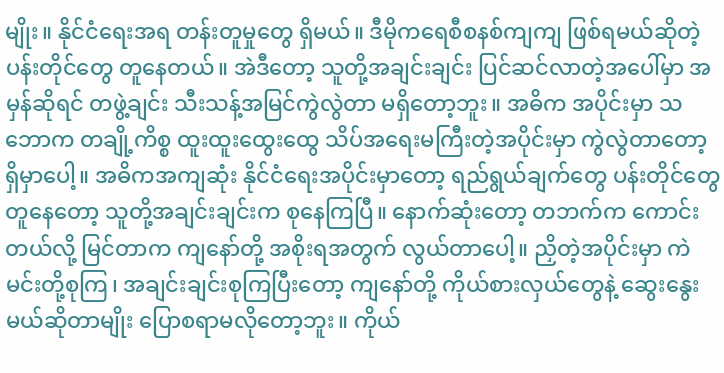မျိုး။ နိုင်ငံရေးအရ တန်းတူမှုတွေ ရှိမယ်။ ဒီမိုကရေစီစနစ်ကျကျ ဖြစ်ရမယ်ဆိုတဲ့ ပန်းတိုင်တွေ တူနေတယ်။ အဲဒီတော့ သူတို့အချင်းချင်း ပြင်ဆင်လာတဲ့အပေါ်မှာ အမှန်ဆိုရင် တဖွဲ့ချင်း သီးသန့်အမြင်ကွဲလွဲတာ မရှိတော့ဘူး။ အဓိက အပိုင်းမှာ သဘောက တချို့ကိစ္စ ထူးထူးထွေးထွေ သိပ်အရေးမကြီးတဲ့အပိုင်းမှာ ကွဲလွဲတာတော့ ရှိမှာပေါ့။ အဓိကအကျဆုံး နိုင်ငံရေးအပိုင်းမှာတော့ ရည်ရွယ်ချက်တွေ ပန်းတိုင်တွေ တူနေတော့ သူတို့အချင်းချင်းက စုနေကြပြီ။ နောက်ဆုံးတော့ တဘက်က ကောင်းတယ်လို့ မြင်တာက ကျနော်တို့ အစိုးရအတွက် လွယ်တာပေါ့။ ညှိတဲ့အပိုင်းမှာ ကဲ မင်းတို့စုကြ၊ အချင်းချင်းစုကြပြီးတော့ ကျနော်တို့ ကိုယ်စားလှယ်တွေနဲ့ ဆွေးနွေးမယ်ဆိုတာမျိုး ပြောစရာမလိုတော့ဘူး။ ကိုယ်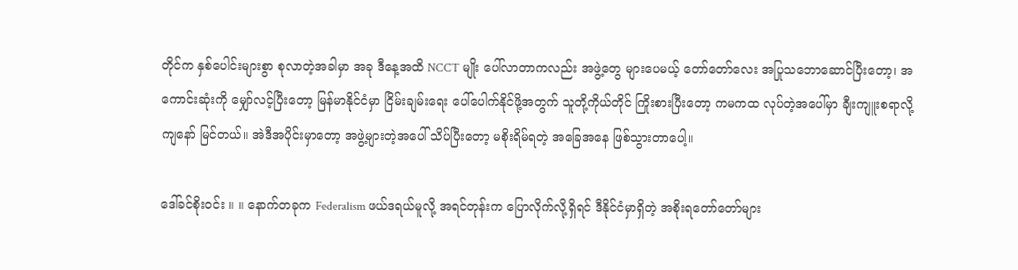တိုင်က နှစ်ပေါင်းများစွာ စုလာတဲ့အခါမှာ အခု ဒီနေ့အထိ NCCT မျိုး ပေါ်လာတာကလည်း အဖွဲ့တွေ များပေမယ့် တော်တော်လေး အပြုသဘောဆောင်ပြီးတော့၊ အကောင်းဆုံးကို မျှော်လင့်ပြီးတော့ မြန်မာနိုင်ငံမှာ ငြိမ်းချမ်းရေး ပေါ်ပေါက်နိုင်ဖို့အတွက် သူတို့ကိုယ်တိုင် ကြိုးစားပြီးတော့ ကမကထ လုပ်တဲ့အပေါ်မှာ ချီးကျူးစရာလို့ ကျနော် မြင်တယ်။ အဲဒီအပိုင်းမှာတော့ အဖွဲ့များတဲ့အပေါ် သိပ်ပြီးတော့ မစိုးရိမ်ရတဲ့ အခြေအနေ ဖြစ်သွားတာပေါ့။

ဒေါ်ခင်စိုးဝင်း ။ ။ နောက်တခုက Federalism ဖယ်ဒရယ်မူလို့ အရင်တုန်းက ပြောလိုက်လို့ရှိရင် ဒီနိုင်ငံမှာရှိတဲ့ အစိုးရတော်တော်များ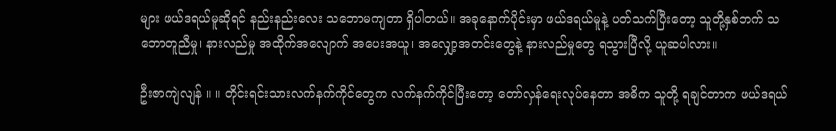များ ဖယ်ဒရယ်မူဆိုရင် နည်းနည်းလေး သဘောမကျတာ ရှိပါတယ်။ အခုနောက်ပိုင်းမှာ ဖယ်ဒရယ်မူနဲ့ ပတ်သက်ပြီးတော့ သူတို့နှစ်ဘက် သဘောတူညီမှု၊ နားလည်မှု အထိုက်အလျောက် အပေးအယူ၊ အလျှော့အတင်းတွေနဲ့ နားလည်မှုတွေ ရသွားပြီလို့ ယူဆပါလား။

ဦးဇာကျဲလျန် ။ ။ တိုင်းရင်းသားလက်နက်ကိုင်တွေက လက်နက်ကိုင်ပြီးတော့ တော်လှန်ရေးလုပ်နေတာ အဓိက သူတို့ ရချင်တာက ဖယ်ဒရယ်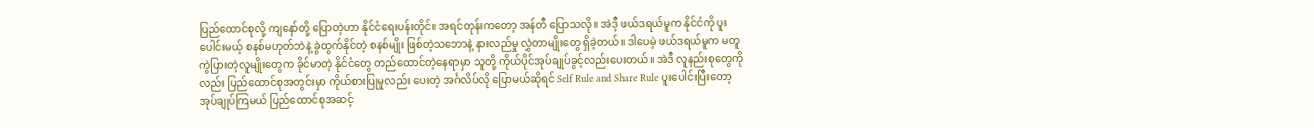ပြည်ထောင်စုလို့ ကျနော်တို့ ပြောတဲ့ဟာ နိုင်ငံရေးပန်းတိုင်။ အရင်တုန်းကတော့ အန်တီ ပြောသလို။ အဲဒီ့ ဖယ်ဒရယ်မူက နိုင်ငံကို ပူးပေါင်းမယ့် စနစ်မဟုတ်ဘဲနဲ့ ခွဲထွက်နိုင်တဲ့ စနစ်မျိုး ဖြစ်တဲ့သဘောနဲ့ နားလည်မှု လွှဲတာမျိုးတွေ ရှိခဲ့တယ်။ ဒါပေမဲ့ ဖယ်ဒရယ်မူက မတူကွဲပြားတဲ့လူမျိုးတွေက ခိုင်မာတဲ့ နိုင်ငံတွေ တည်ထောင်တဲ့နေရာမှာ သူတို့ ကိုယ်ပိုင်အုပ်ချုပ်ခွင့်လည်းပေးတယ်။ အဲဒီ လူနည်းစုတွေကိုလည်း ပြည်ထောင်စုအတွင်းမှာ ကိုယ်စားပြုမှုလည်း ပေးတဲ့ အင်္ဂလိပ်လို ပြောမယ်ဆိုရင် Self Rule and Share Rule ပူးပေါင်းပြီးတော့ အုပ်ချုပ်ကြမယ် ပြည်ထောင်စုအဆင့်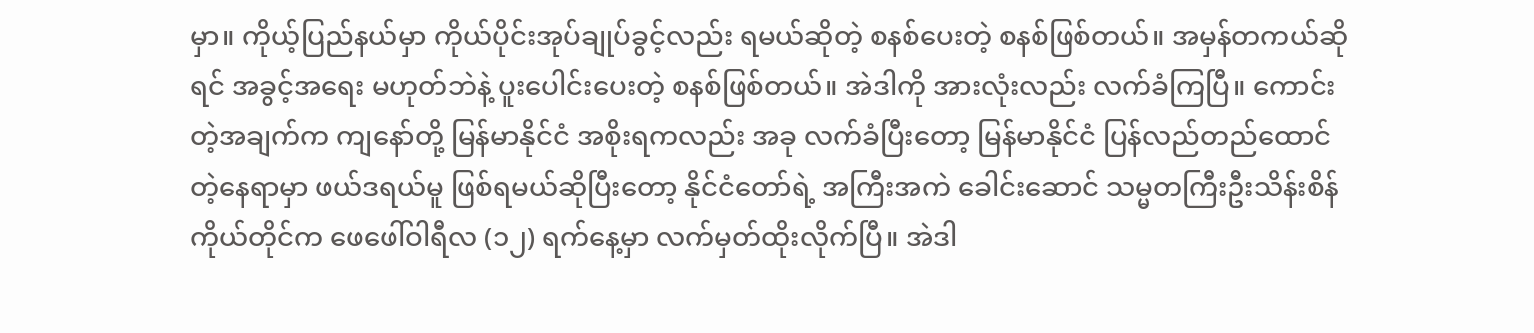မှာ။ ကိုယ့်ပြည်နယ်မှာ ကိုယ်ပိုင်းအုပ်ချုပ်ခွင့်လည်း ရမယ်ဆိုတဲ့ စနစ်ပေးတဲ့ စနစ်ဖြစ်တယ်။ အမှန်တကယ်ဆိုရင် အခွင့်အရေး မဟုတ်ဘဲနဲ့ ပူးပေါင်းပေးတဲ့ စနစ်ဖြစ်တယ်။ အဲဒါကို အားလုံးလည်း လက်ခံကြပြီ။ ကောင်းတဲ့အချက်က ကျနော်တို့ မြန်မာနိုင်ငံ အစိုးရကလည်း အခု လက်ခံပြီးတော့ မြန်မာနိုင်ငံ ပြန်လည်တည်ထောင်တဲ့နေရာမှာ ဖယ်ဒရယ်မူ ဖြစ်ရမယ်ဆိုပြီးတော့ နိုင်ငံတော်ရဲ့ အကြီးအကဲ ခေါင်းဆောင် သမ္မတကြီးဦးသိန်းစိန် ကိုယ်တိုင်က ဖေဖေါ်ဝါရီလ (၁၂) ရက်နေ့မှာ လက်မှတ်ထိုးလိုက်ပြီ။ အဲဒါ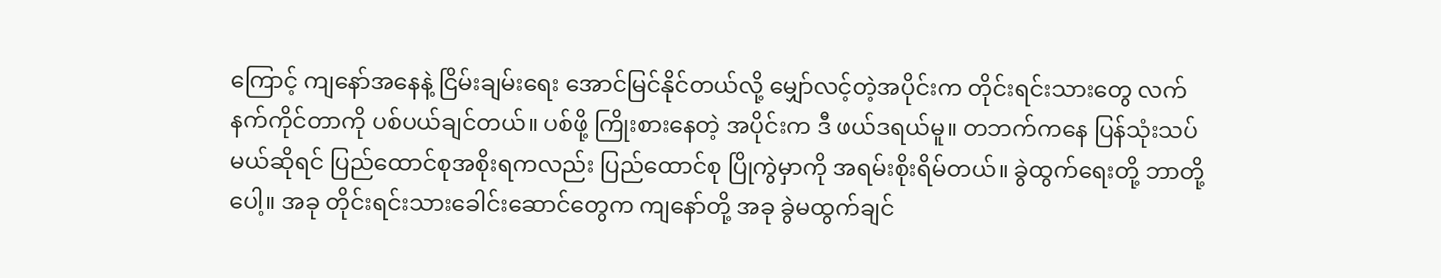ကြောင့် ကျနော်အနေနဲ့ ငြိမ်းချမ်းရေး အောင်မြင်နိုင်တယ်လို့ မျှော်လင့်တဲ့အပိုင်းက တိုင်းရင်းသားတွေ လက်နက်ကိုင်တာကို ပစ်ပယ်ချင်တယ်။ ပစ်ဖို့ ကြိုးစားနေတဲ့ အပိုင်းက ဒီ ဖယ်ဒရယ်မူ။ တဘက်ကနေ ပြန်သုံးသပ်မယ်ဆိုရင် ပြည်ထောင်စုအစိုးရကလည်း ပြည်ထောင်စု ပြိုကွဲမှာကို အရမ်းစိုးရိမ်တယ်။ ခွဲထွက်ရေးတို့ ဘာတို့ပေါ့။ အခု တိုင်းရင်းသားခေါင်းဆောင်တွေက ကျနော်တို့ အခု ခွဲမထွက်ချင်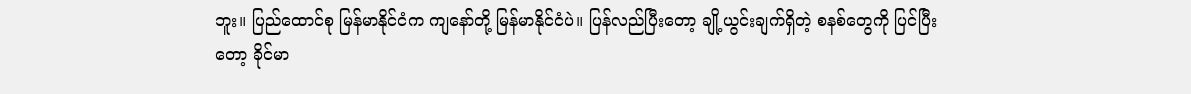ဘူး။ ပြည်ထောင်စု မြန်မာနိုင်ငံက ကျနော်တို့ မြန်မာနိုင်ငံပဲ။ ပြန်လည်ပြီးတော့ ချို့ယွင်းချက်ရှိတဲ့ စနစ်တွေကို ပြင်ပြီးတော့ ခိုင်မာ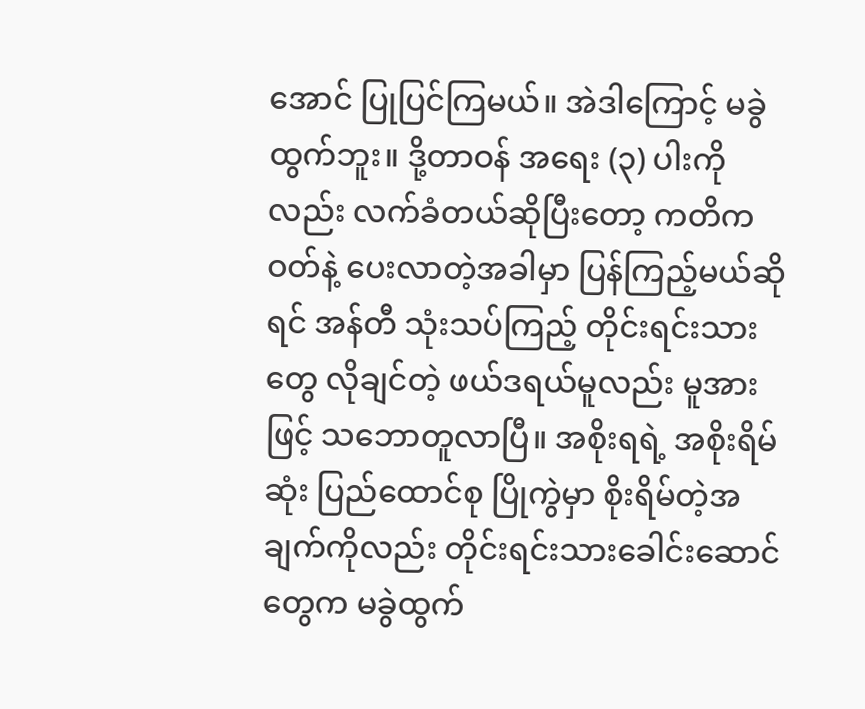အောင် ပြုပြင်ကြမယ်။ အဲဒါကြောင့် မခွဲထွက်ဘူး။ ဒို့တာဝန် အရေး (၃) ပါးကိုလည်း လက်ခံတယ်ဆိုပြီးတော့ ကတိကဝတ်နဲ့ ပေးလာတဲ့အခါမှာ ပြန်ကြည့်မယ်ဆိုရင် အန်တီ သုံးသပ်ကြည့် တိုင်းရင်းသားတွေ လိုချင်တဲ့ ဖယ်ဒရယ်မူလည်း မူအားဖြင့် သဘောတူလာပြီ။ အစိုးရရဲ့ အစိုးရိမ်ဆုံး ပြည်ထောင်စု ပြိုကွဲမှာ စိုးရိမ်တဲ့အချက်ကိုလည်း တိုင်းရင်းသားခေါင်းဆောင်တွေက မခွဲထွက်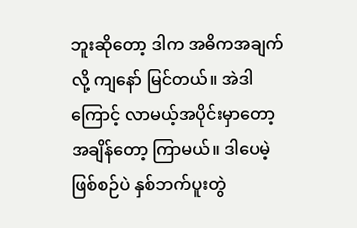ဘူးဆိုတော့ ဒါက အဓိကအချက်လို့ ကျနော် မြင်တယ်။ အဲဒါကြောင့် လာမယ့်အပိုင်းမှာတော့ အချိန်တော့ ကြာမယ်။ ဒါပေမဲ့ ဖြစ်စဉ်ပဲ နှစ်ဘက်ပူးတွဲ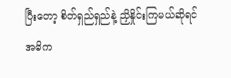ပြီးတော့ စိတ်ရှည်ရှည်နဲ့ ညှိနှိုင်းကြမယ်ဆိုရင် အဓိက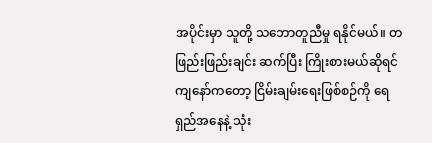အပိုင်းမှာ သူတို့ သဘောတူညီမှု ရနိုင်မယ်။ တဖြည်းဖြည်းချင်း ဆက်ပြီး ကြိုးစားမယ်ဆိုရင် ကျနော်ကတော့ ငြိမ်းချမ်းရေးဖြစ်စဉ်ကို ရေရှည်အနေနဲ့ သုံး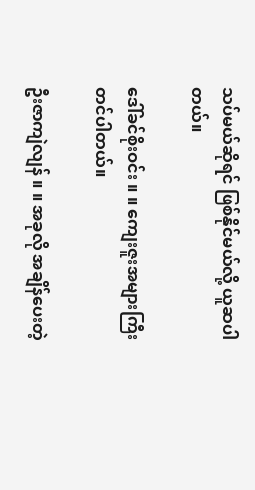သပ်မယ်ဆိုရင် ဖြစ်နိုင်မယ်လို့ ယူဆပါတယ်။

ဒေါ်ခင်စိုးဝင်း ။ ။ ကျေးဇူးအများကြီး တင်ပါတယ်။

ဦးဇာကျဲလျန် ။ ။ အခုလို အချိန်ပေးတဲ့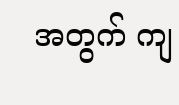အတွက် ကျ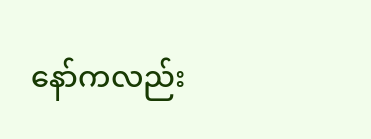နော်ကလည်း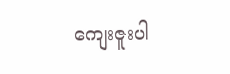ကျေးဇူးပါ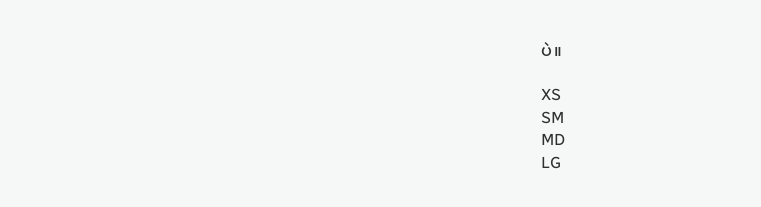ပဲ။

XS
SM
MD
LG